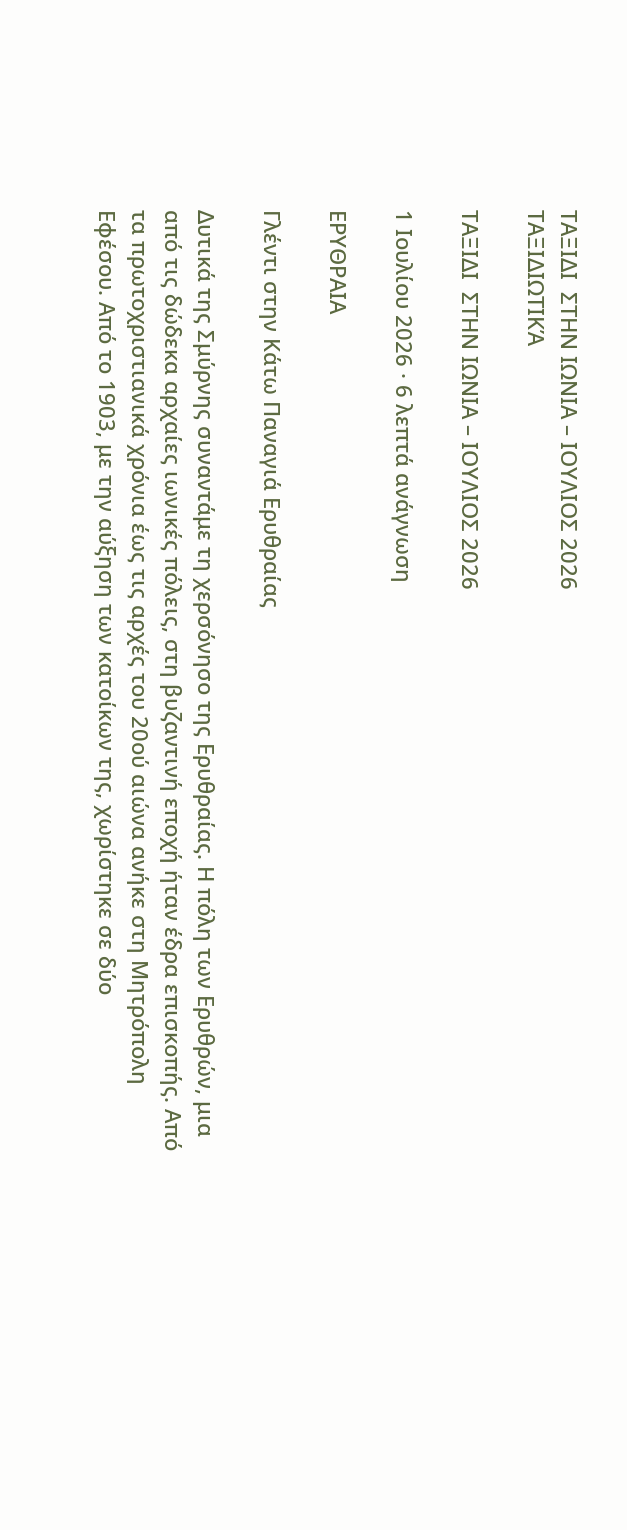ΤΑΞΙΔΙ  ΣΤΗΝ ΙΩΝΙΑ – ΙΟΥΛΙΟΣ 2026
ΤΑΞΙΔΙΩΤΙΚΆ

ΤΑΞΙΔΙ  ΣΤΗΝ ΙΩΝΙΑ – ΙΟΥΛΙΟΣ 2026

1 Ιουλίου 2026 · 6 λεπτά ανάγνωση

ΕΡΥΘΡΑΙΑ

Γλέντι στην Κάτω Παναγιά Ερυθραίας

Δυτικά της Σμύρνης συναντάμε τη χερσόνησο της Ερυθραίας. Η πόλη των Ερυθρών, μια από τις δώδεκα αρχαίες ιωνικές πόλεις, στη βυζαντινή εποχή ήταν έδρα επισκοπής. Aπό τα πρωτοχριστιανικά χρόνια έως τις αρχές του 20ού αιώνα ανήκε στη Μητρόπολη Εφέσου. Από το 1903, με την αύξηση των κατοίκων της, χωρίστηκε σε δύο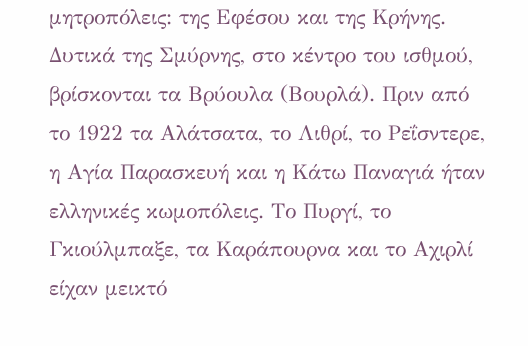μητροπόλεις: της Εφέσου και της Κρήνης. Δυτικά της Σμύρνης, στο κέντρο του ισθμού, βρίσκονται τα Βρύουλα (Βουρλά). Πριν από το 1922 τα Αλάτσατα, το Λιθρί, το Ρεΐσντερε, η Αγία Παρασκευή και η Κάτω Παναγιά ήταν ελληνικές κωμοπόλεις. Το Πυργί, το Γκιούλμπαξε, τα Καράπουρνα και το Αχιρλί είχαν μεικτό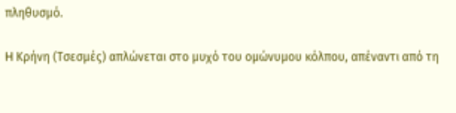πληθυσμό.

H Κρήνη (Τσεσμές) απλώνεται στο μυχό του ομώνυμου κόλπου, απέναντι από τη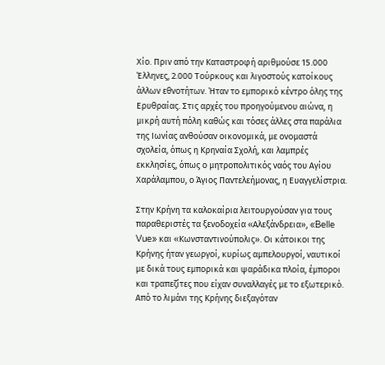Χίο. Πριν από την Καταστροφή αριθμούσε 15.000 Έλληνες, 2.000 Τούρκους και λιγοστούς κατοίκους άλλων εθνοτήτων. Ήταν το εμπορικό κέντρο όλης της Ερυθραίας. Στις αρχές του προηγούμενου αιώνα, η μικρή αυτή πόλη καθώς και τόσες άλλες στα παράλια της Ιωνίας ανθούσαν οικονομικά, με ονομαστά σχολεία, όπως η Κρηναία Σχολή, και λαμπρές εκκλησίες, όπως ο μητροπολιτικός ναός του Αγίου Χαράλαμπου, ο Άγιος Παντελεήμονας, η Ευαγγελίστρια.

Στην Κρήνη τα καλοκαίρια λειτουργούσαν για τους παραθεριστές τα ξενοδοχεία «Αλεξάνδρεια», «Belle Vue» και «Κωνσταντινούπολις». Οι κάτοικοι της Κρήνης ήταν γεωργοί, κυρίως αμπελουργοί, ναυτικοί με δικά τους εμπορικά και ψαράδικα πλοία, έμποροι και τραπεζίτες που είχαν συναλλαγές με το εξωτερικό. Από το λιμάνι της Κρήνης διεξαγόταν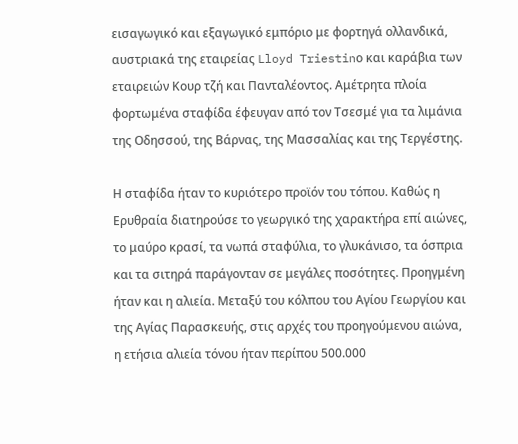εισαγωγικό και εξαγωγικό εμπόριο με φορτηγά ολλανδικά, αυστριακά της εταιρείας Lloyd Triestinο και καράβια των εταιρειών Κουρ τζή και Πανταλέοντος. Αμέτρητα πλοία φορτωμένα σταφίδα έφευγαν από τον Τσεσμέ για τα λιμάνια της Οδησσού, της Βάρνας, της Μασσαλίας και της Τεργέστης.

Η σταφίδα ήταν το κυριότερο προϊόν του τόπου. Καθώς η Ερυθραία διατηρούσε το γεωργικό της χαρακτήρα επί αιώνες, το μαύρο κρασί, τα νωπά σταφύλια, το γλυκάνισο, τα όσπρια και τα σιτηρά παράγονταν σε μεγάλες ποσότητες. Προηγμένη ήταν και η αλιεία. Μεταξύ του κόλπου του Αγίου Γεωργίου και της Αγίας Παρασκευής, στις αρχές του προηγούμενου αιώνα, η ετήσια αλιεία τόνου ήταν περίπου 500.000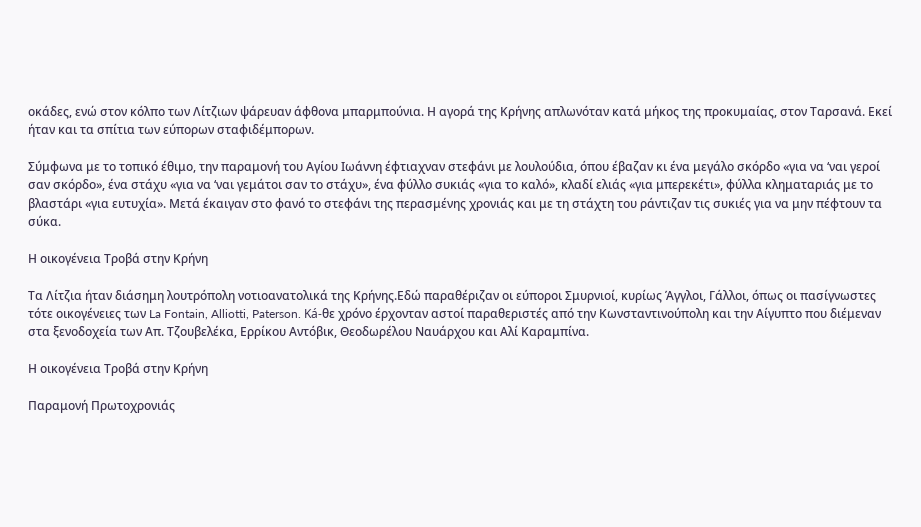οκάδες, ενώ στον κόλπο των Λίτζιων ψάρευαν άφθονα μπαρμπούνια. Η αγορά της Κρήνης απλωνόταν κατά μήκος της προκυμαίας, στον Ταρσανά. Εκεί ήταν και τα σπίτια των εύπορων σταφιδέμπορων.

Σύμφωνα με το τοπικό έθιμο, την παραμονή του Αγίου Ιωάννη έφτιαχναν στεφάνι με λουλούδια, όπου έβαζαν κι ένα μεγάλο σκόρδο «για να ‘ναι γεροί σαν σκόρδο», ένα στάχυ «για να ‘ναι γεμάτοι σαν το στάχυ», ένα φύλλο συκιάς «για το καλό», κλαδί ελιάς «για μπερεκέτι», φύλλα κληματαριάς με το βλαστάρι «για ευτυχία». Μετά έκαιγαν στο φανό το στεφάνι της περασμένης χρονιάς και με τη στάχτη του ράντιζαν τις συκιές για να μην πέφτουν τα σύκα.

Η οικογένεια Τροβά στην Κρήνη

Τα Λίτζια ήταν διάσημη λουτρόπολη νοτιοανατολικά της Κρήνης.Εδώ παραθέριζαν οι εύποροι Σμυρνιοί, κυρίως Άγγλοι, Γάλλοι, όπως οι πασίγνωστες τότε οικογένειες των La Fontain, Alliotti, Paterson. Ká-θε χρόνο έρχονταν αστοί παραθεριστές από την Κωνσταντινούπολη και την Αίγυπτο που διέμεναν στα ξενοδοχεία των Απ. Τζουβελέκα, Ερρίκου Αντόβικ, Θεοδωρέλου Ναυάρχου και Αλί Καραμπίνα.

Η οικογένεια Τροβά στην Κρήνη

Παραμονή Πρωτοχρονιάς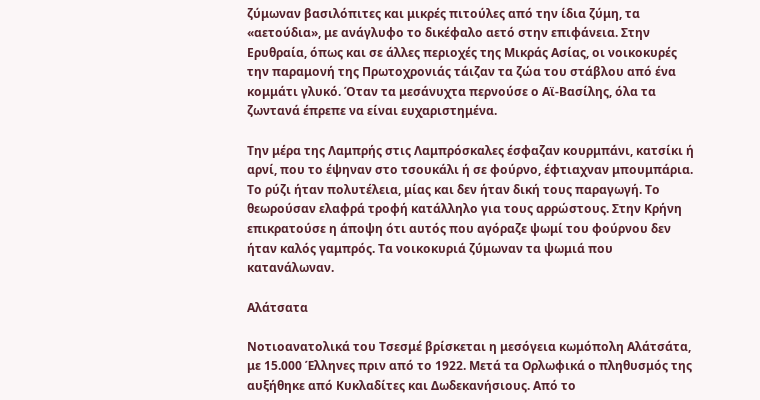ζύμωναν βασιλόπιτες και μικρές πιτούλες από την ίδια ζύμη, τα «αετούδια», με ανάγλυφο το δικέφαλο αετό στην επιφάνεια. Στην Ερυθραία, όπως και σε άλλες περιοχές της Μικράς Ασίας, οι νοικοκυρές την παραμονή της Πρωτοχρονιάς τάιζαν τα ζώα του στάβλου από ένα κομμάτι γλυκό. Όταν τα μεσάνυχτα περνούσε ο Αϊ-Βασίλης, όλα τα ζωντανά έπρεπε να είναι ευχαριστημένα.

Την μέρα της Λαμπρής στις Λαμπρόσκαλες έσφαζαν κουρμπάνι, κατσίκι ή αρνί, που το έψηναν στο τσουκάλι ή σε φούρνο, έφτιαχναν μπουμπάρια. Το ρύζι ήταν πολυτέλεια, μίας και δεν ήταν δική τους παραγωγή. Το θεωρούσαν ελαφρά τροφή κατάλληλο για τους αρρώστους. Στην Κρήνη επικρατούσε η άποψη ότι αυτός που αγόραζε ψωμί του φούρνου δεν ήταν καλός γαμπρός. Τα νοικοκυριά ζύμωναν τα ψωμιά που κατανάλωναν.

Αλάτσατα

Νοτιοανατολικά του Τσεσμέ βρίσκεται η μεσόγεια κωμόπολη Αλάτσάτα, με 15.000 Έλληνες πριν από το 1922. Μετά τα Ορλωφικά ο πληθυσμός της αυξήθηκε από Κυκλαδίτες και Δωδεκανήσιους. Από το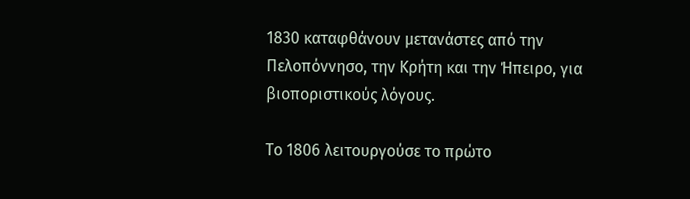1830 καταφθάνουν μετανάστες από την Πελοπόννησο, την Κρήτη και την Ήπειρο, για βιοποριστικούς λόγους.

Το 1806 λειτουργούσε το πρώτο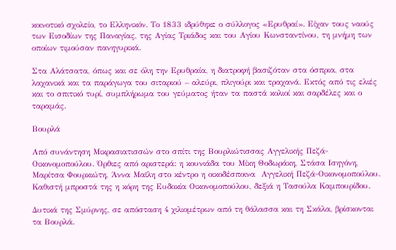κοινοτικό σχολείο, το Ελληνικόν. Το 1833 ιδρύθηκε ο σύλλογος «Ερυθραί». Είχαν τους ναούς των Εισοδίων της Παναγίας, της Αγίας Τριάδος και του Αγίου Κωνσταντίνου, τη μνήμη των οποίων τιμούσαν πανηγυρικά.

Στα Αλάτσατα, όπως και σε όλη την Ερυθραία, η διατροφή βασιζόταν στα όσπρια, στα λαχανικά και τα παράγωγα του σιταριού – αλεύρι, πλιγούρι και τραχανά. Εκτός από τις ελιές και το σπιτικό τυρί, συμπλήρωμα του γεύματος ήταν τα παστά κολιοί και σαρδέλες και ο ταραμάς.

Βουρλά

Από συνάντηση Μικρασιατισσών στο σπίτι της Βουρλιώτισσας Αγγελικής Πεζά-Οικονομοπούλου. Όρθιες από αριστερά: η κουνιάδα του Μίκη Θοδωράκη, Στάσα Ισηγόνη, Μαρίτσα Φουρκιώτη, Άννα Μαϊλη στο κέντρο η οικοδέσποινα  Αγγελική Πεζά-Οικονομοπούλου. Καθιστή μπροστά της η κόρη της Ευδοκία Οικονομοπούλου, δεξιά η Τασούλα Καμπουρίδου.

Δυτικά της Σμύρνης, σε απόσταση 4 χιλιομέτρων από τη θάλασσα και τη Σκάλα, βρίσκονται τα Βουρλά.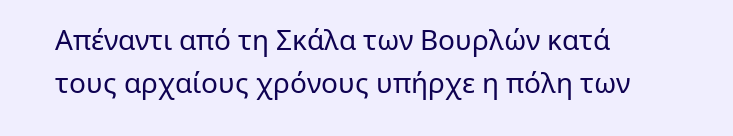Απέναντι από τη Σκάλα των Βουρλών κατά τους αρχαίους χρόνους υπήρχε η πόλη των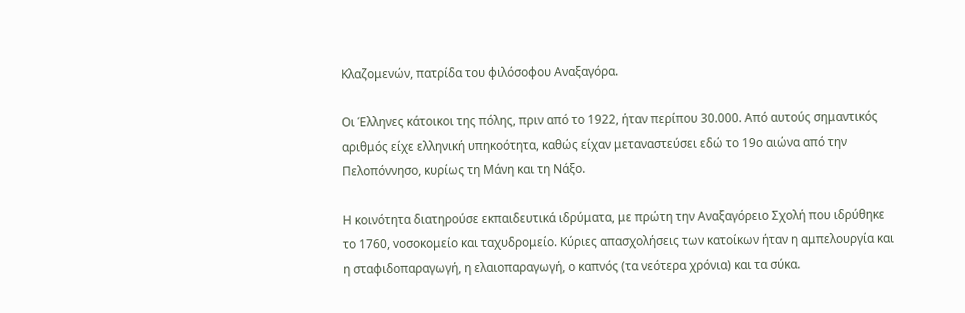Κλαζομενών, πατρίδα του φιλόσοφου Αναξαγόρα.

Οι Έλληνες κάτοικοι της πόλης, πριν από το 1922, ήταν περίπου 30.000. Από αυτούς σημαντικός αριθμός είχε ελληνική υπηκοότητα, καθώς είχαν μεταναστεύσει εδώ το 19ο αιώνα από την Πελοπόννησο, κυρίως τη Μάνη και τη Νάξο.

Η κοινότητα διατηρούσε εκπαιδευτικά ιδρύματα, με πρώτη την Αναξαγόρειο Σχολή που ιδρύθηκε το 1760, voσοκομείο και ταχυδρομείο. Κύριες απασχολήσεις των κατοίκων ήταν η αμπελουργία και η σταφιδοπαραγωγή, η ελαιοπαραγωγή, ο καπνός (τα νεότερα χρόνια) και τα σύκα.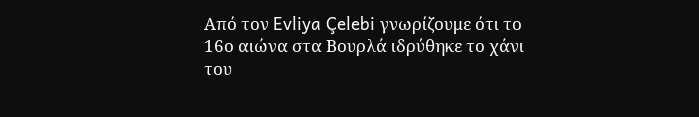Από τον Evliya Çelebi γνωρίζουμε ότι το 16ο αιώνα στα Βουρλά ιδρύθηκε το χάνι του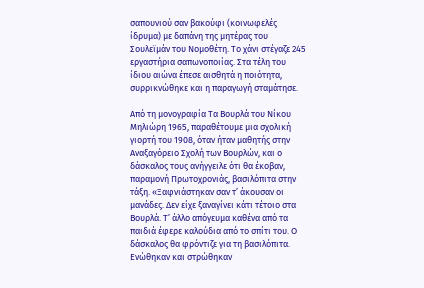σαπουνιού σαν βακούφι (κοινωφελές ίδρυμα) με δαπάνη της μητέρας του Σουλεϊμάν του Νομοθέτη. Το χάνι στέγαζε 245 εργαστήρια σαπωνοποιίας. Στα τέλη του ίδιου αιώνα έπεσε αισθητά η ποιότητα, συρρικνώθηκε και η παραγωγή σταμάτησε.

Από τη μονογραφία Τα Βουρλά του Νίκου Μηλιώρη 1965, παραθέτουμε μια σχολική γιορτή του 1908, όταν ήταν μαθητής στην Αναξαγόρειο Σχολή των Βουρλών, και ο δάσκαλος τους ανήγγειλε ότι θα έκοβαν, παραμονή Πρωτοχρονιάς, βασιλόπιτα στην τάξη. «Ξαφνιάστηκαν σαν τ’ άκουσαν οι μανάδες. Δεν είχε ξαναγίνει κάτι τέτοιο στα Βουρλά. Τ’ άλλο απόγευμα καθένα από τα παιδιά έφερε καλούδια από το σπίτι του. Ο δάσκαλος θα φρόντιζε για τη βασιλόπιτα. Ενώθηκαν και στρώθηκαν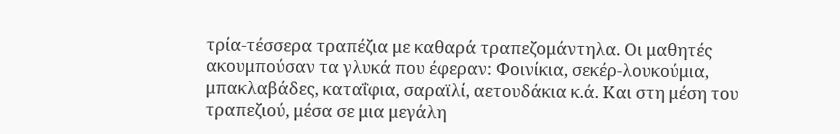τρία-τέσσερα τραπέζια με καθαρά τραπεζομάντηλα. Οι μαθητές ακουμπούσαν τα γλυκά που έφεραν: Φοινίκια, σεκέρ-λουκούμια, μπακλαβάδες, καταΐφια, σαραϊλί, αετουδάκια κ.ά. Και στη μέση του τραπεζιού, μέσα σε μια μεγάλη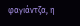φαγιάντζα, η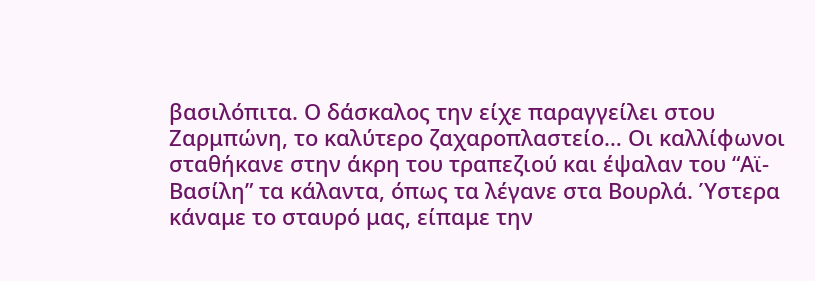βασιλόπιτα. Ο δάσκαλος την είχε παραγγείλει στου Ζαρμπώνη, το καλύτερο ζαχαροπλαστείο… Οι καλλίφωνοι σταθήκανε στην άκρη του τραπεζιού και έψαλαν του “Αϊ-Βασίλη” τα κάλαντα, όπως τα λέγανε στα Βουρλά. Ύστερα κάναμε το σταυρό μας, είπαμε την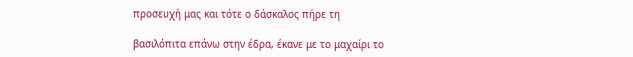προσευχή μας και τότε ο δάσκαλος πήρε τη

βασιλόπιτα επάνω στην έδρα, έκανε με το μαχαίρι το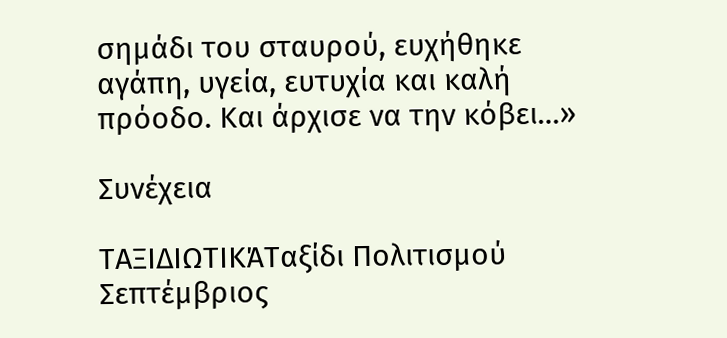σημάδι του σταυρού, ευχήθηκε αγάπη, υγεία, ευτυχία και καλή πρόοδο. Και άρχισε να την κόβει…»

Συνέχεια

ΤΑΞΙΔΙΩΤΙΚΆΤαξίδι Πολιτισμού Σεπτέμβριος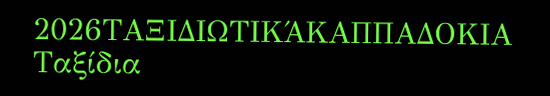2026ΤΑΞΙΔΙΩΤΙΚΆΚΑΠΠΑΔΟΚΙΑ Ταξίδια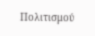Πολιτισμού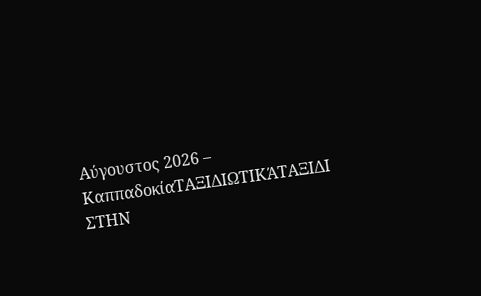Αύγουστος 2026 – ΚαππαδοκίαΤΑΞΙΔΙΩΤΙΚΆΤΑΞΙΔΙ  ΣΤΗΝ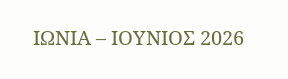ΙΩΝΙΑ – ΙΟΥΝΙΟΣ 2026